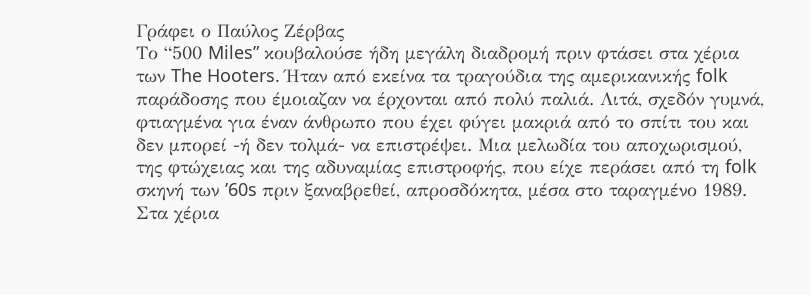Γράφει ο Παύλος Ζέρβας
Το “500 Miles” κουβαλούσε ήδη μεγάλη διαδρομή πριν φτάσει στα χέρια των The Hooters. Ήταν από εκείνα τα τραγούδια της αμερικανικής folk παράδοσης που έμοιαζαν να έρχονται από πολύ παλιά. Λιτά, σχεδόν γυμνά, φτιαγμένα για έναν άνθρωπο που έχει φύγει μακριά από το σπίτι του και δεν μπορεί -ή δεν τολμά- να επιστρέψει. Μια μελωδία του αποχωρισμού, της φτώχειας και της αδυναμίας επιστροφής, που είχε περάσει από τη folk σκηνή των ’60s πριν ξαναβρεθεί, απροσδόκητα, μέσα στο ταραγμένο 1989.
Στα χέρια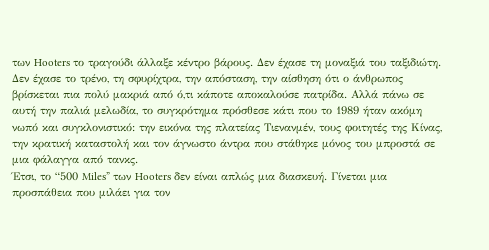των Hooters το τραγούδι άλλαξε κέντρο βάρους. Δεν έχασε τη μοναξιά του ταξιδιώτη. Δεν έχασε το τρένο, τη σφυρίχτρα, την απόσταση, την αίσθηση ότι ο άνθρωπος βρίσκεται πια πολύ μακριά από ό,τι κάποτε αποκαλούσε πατρίδα. Αλλά πάνω σε αυτή την παλιά μελωδία, το συγκρότημα πρόσθεσε κάτι που το 1989 ήταν ακόμη νωπό και συγκλονιστικό: την εικόνα της πλατείας Τιενανμέν, τους φοιτητές της Κίνας, την κρατική καταστολή και τον άγνωστο άντρα που στάθηκε μόνος του μπροστά σε μια φάλαγγα από τανκς.
Έτσι, το “500 Miles” των Hooters δεν είναι απλώς μια διασκευή. Γίνεται μια προσπάθεια που μιλάει για τον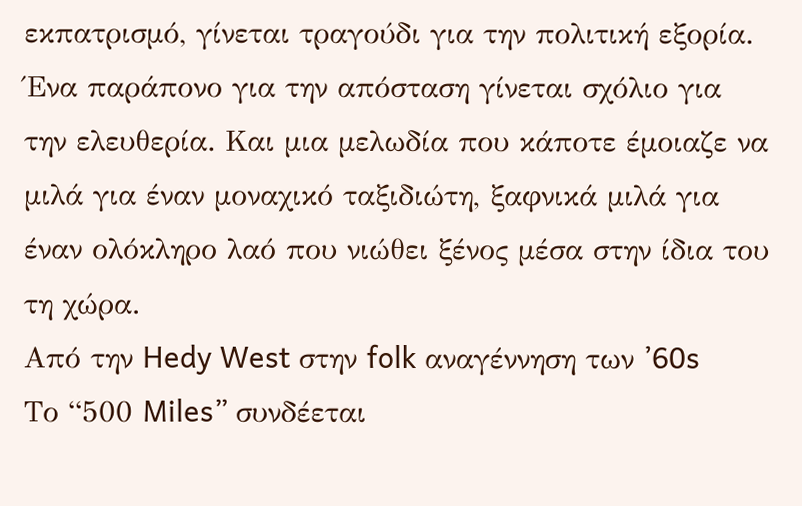εκπατρισμό, γίνεται τραγούδι για την πολιτική εξορία. Ένα παράπονο για την απόσταση γίνεται σχόλιο για την ελευθερία. Και μια μελωδία που κάποτε έμοιαζε να μιλά για έναν μοναχικό ταξιδιώτη, ξαφνικά μιλά για έναν ολόκληρο λαό που νιώθει ξένος μέσα στην ίδια του τη χώρα.
Από την Hedy West στην folk αναγέννηση των ’60s
Το “500 Miles” συνδέεται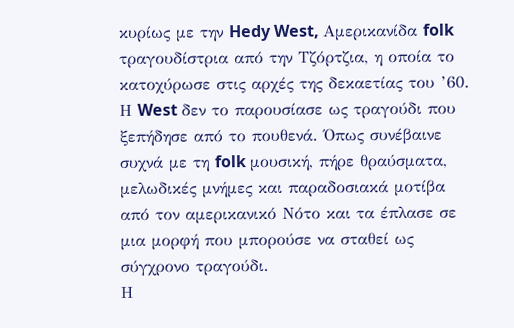κυρίως με την Hedy West, Αμερικανίδα folk τραγουδίστρια από την Τζόρτζια, η οποία το κατοχύρωσε στις αρχές της δεκαετίας του ’60. Η West δεν το παρουσίασε ως τραγούδι που ξεπήδησε από το πουθενά. Όπως συνέβαινε συχνά με τη folk μουσική, πήρε θραύσματα, μελωδικές μνήμες και παραδοσιακά μοτίβα από τον αμερικανικό Νότο και τα έπλασε σε μια μορφή που μπορούσε να σταθεί ως σύγχρονο τραγούδι.
Η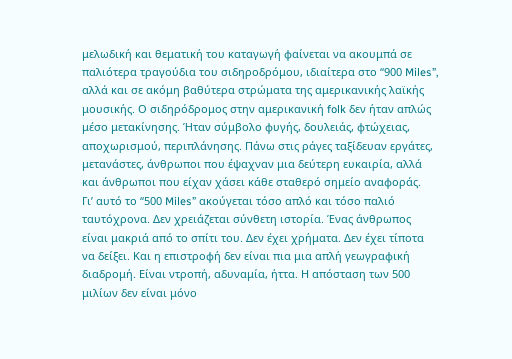μελωδική και θεματική του καταγωγή φαίνεται να ακουμπά σε παλιότερα τραγούδια του σιδηροδρόμου, ιδιαίτερα στο “900 Miles”, αλλά και σε ακόμη βαθύτερα στρώματα της αμερικανικής λαϊκής μουσικής. Ο σιδηρόδρομος στην αμερικανική folk δεν ήταν απλώς μέσο μετακίνησης. Ήταν σύμβολο φυγής, δουλειάς, φτώχειας, αποχωρισμού, περιπλάνησης. Πάνω στις ράγες ταξίδευαν εργάτες, μετανάστες, άνθρωποι που έψαχναν μια δεύτερη ευκαιρία, αλλά και άνθρωποι που είχαν χάσει κάθε σταθερό σημείο αναφοράς.
Γι’ αυτό το “500 Miles” ακούγεται τόσο απλό και τόσο παλιό ταυτόχρονα. Δεν χρειάζεται σύνθετη ιστορία. Ένας άνθρωπος είναι μακριά από το σπίτι του. Δεν έχει χρήματα. Δεν έχει τίποτα να δείξει. Και η επιστροφή δεν είναι πια μια απλή γεωγραφική διαδρομή. Είναι ντροπή, αδυναμία, ήττα. Η απόσταση των 500 μιλίων δεν είναι μόνο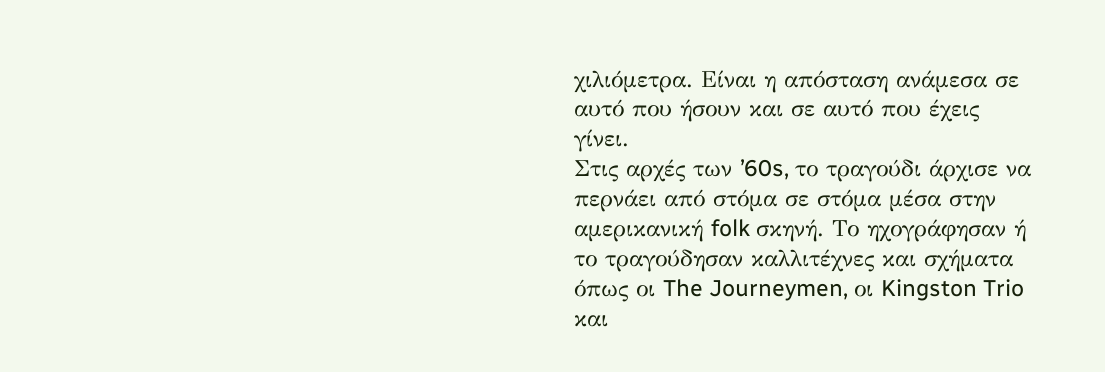χιλιόμετρα. Είναι η απόσταση ανάμεσα σε αυτό που ήσουν και σε αυτό που έχεις γίνει.
Στις αρχές των ’60s, το τραγούδι άρχισε να περνάει από στόμα σε στόμα μέσα στην αμερικανική folk σκηνή. Το ηχογράφησαν ή το τραγούδησαν καλλιτέχνες και σχήματα όπως οι The Journeymen, οι Kingston Trio και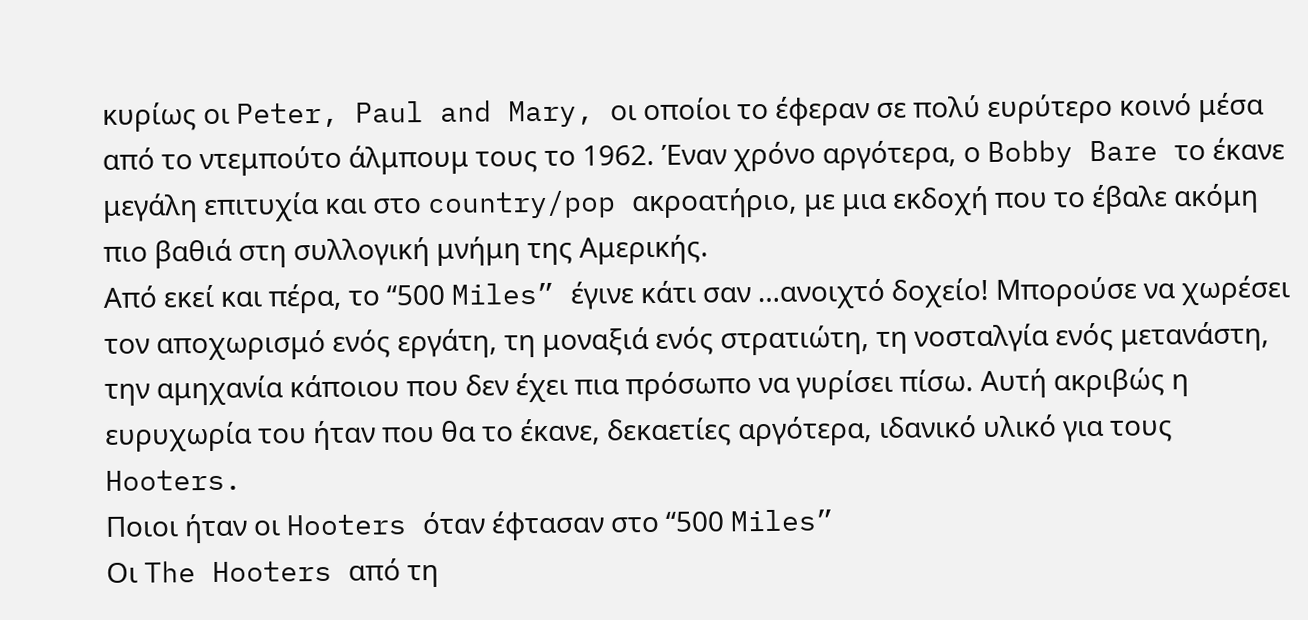κυρίως οι Peter, Paul and Mary, οι οποίοι το έφεραν σε πολύ ευρύτερο κοινό μέσα από το ντεμπούτο άλμπουμ τους το 1962. Έναν χρόνο αργότερα, ο Bobby Bare το έκανε μεγάλη επιτυχία και στο country/pop ακροατήριο, με μια εκδοχή που το έβαλε ακόμη πιο βαθιά στη συλλογική μνήμη της Αμερικής.
Από εκεί και πέρα, το “500 Miles” έγινε κάτι σαν …ανοιχτό δοχείο! Μπορούσε να χωρέσει τον αποχωρισμό ενός εργάτη, τη μοναξιά ενός στρατιώτη, τη νοσταλγία ενός μετανάστη, την αμηχανία κάποιου που δεν έχει πια πρόσωπο να γυρίσει πίσω. Αυτή ακριβώς η ευρυχωρία του ήταν που θα το έκανε, δεκαετίες αργότερα, ιδανικό υλικό για τους Hooters.
Ποιοι ήταν οι Hooters όταν έφτασαν στο “500 Miles”
Οι The Hooters από τη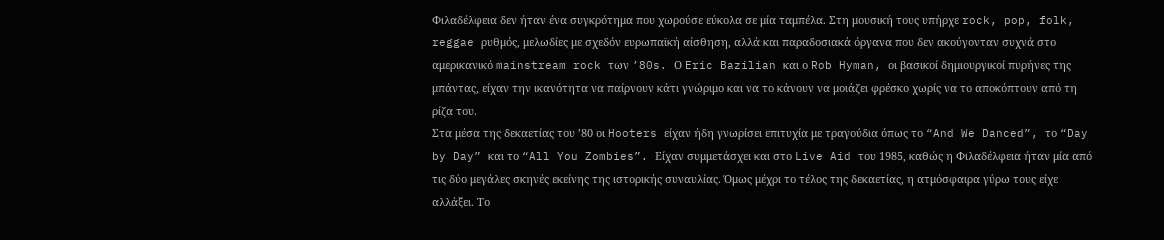Φιλαδέλφεια δεν ήταν ένα συγκρότημα που χωρούσε εύκολα σε μία ταμπέλα. Στη μουσική τους υπήρχε rock, pop, folk, reggae ρυθμός, μελωδίες με σχεδόν ευρωπαϊκή αίσθηση, αλλά και παραδοσιακά όργανα που δεν ακούγονταν συχνά στο αμερικανικό mainstream rock των ’80s. Ο Eric Bazilian και ο Rob Hyman, οι βασικοί δημιουργικοί πυρήνες της μπάντας, είχαν την ικανότητα να παίρνουν κάτι γνώριμο και να το κάνουν να μοιάζει φρέσκο χωρίς να το αποκόπτουν από τη ρίζα του.
Στα μέσα της δεκαετίας του ’80 οι Hooters είχαν ήδη γνωρίσει επιτυχία με τραγούδια όπως το “And We Danced”, το “Day by Day” και το “All You Zombies”. Είχαν συμμετάσχει και στο Live Aid του 1985, καθώς η Φιλαδέλφεια ήταν μία από τις δύο μεγάλες σκηνές εκείνης της ιστορικής συναυλίας. Όμως μέχρι το τέλος της δεκαετίας, η ατμόσφαιρα γύρω τους είχε αλλάξει. Το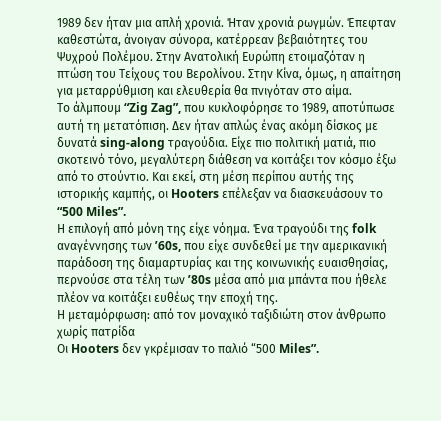1989 δεν ήταν μια απλή χρονιά. Ήταν χρονιά ρωγμών. Έπεφταν καθεστώτα, άνοιγαν σύνορα, κατέρρεαν βεβαιότητες του Ψυχρού Πολέμου. Στην Ανατολική Ευρώπη ετοιμαζόταν η πτώση του Τείχους του Βερολίνου. Στην Κίνα, όμως, η απαίτηση για μεταρρύθμιση και ελευθερία θα πνιγόταν στο αίμα.
Το άλμπουμ “Zig Zag”, που κυκλοφόρησε το 1989, αποτύπωσε αυτή τη μετατόπιση. Δεν ήταν απλώς ένας ακόμη δίσκος με δυνατά sing-along τραγούδια. Είχε πιο πολιτική ματιά, πιο σκοτεινό τόνο, μεγαλύτερη διάθεση να κοιτάξει τον κόσμο έξω από το στούντιο. Και εκεί, στη μέση περίπου αυτής της ιστορικής καμπής, οι Hooters επέλεξαν να διασκευάσουν το “500 Miles”.
Η επιλογή από μόνη της είχε νόημα. Ένα τραγούδι της folk αναγέννησης των ’60s, που είχε συνδεθεί με την αμερικανική παράδοση της διαμαρτυρίας και της κοινωνικής ευαισθησίας, περνούσε στα τέλη των ’80s μέσα από μια μπάντα που ήθελε πλέον να κοιτάξει ευθέως την εποχή της.
Η μεταμόρφωση: από τον μοναχικό ταξιδιώτη στον άνθρωπο χωρίς πατρίδα
Οι Hooters δεν γκρέμισαν το παλιό “500 Miles”.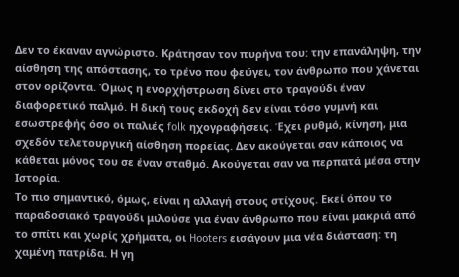Δεν το έκαναν αγνώριστο. Κράτησαν τον πυρήνα του: την επανάληψη, την αίσθηση της απόστασης, το τρένο που φεύγει, τον άνθρωπο που χάνεται στον ορίζοντα. Όμως η ενορχήστρωση δίνει στο τραγούδι έναν διαφορετικό παλμό. Η δική τους εκδοχή δεν είναι τόσο γυμνή και εσωστρεφής όσο οι παλιές folk ηχογραφήσεις. Έχει ρυθμό, κίνηση, μια σχεδόν τελετουργική αίσθηση πορείας. Δεν ακούγεται σαν κάποιος να κάθεται μόνος του σε έναν σταθμό. Ακούγεται σαν να περπατά μέσα στην Ιστορία.
Το πιο σημαντικό, όμως, είναι η αλλαγή στους στίχους. Εκεί όπου το παραδοσιακό τραγούδι μιλούσε για έναν άνθρωπο που είναι μακριά από το σπίτι και χωρίς χρήματα, οι Hooters εισάγουν μια νέα διάσταση: τη χαμένη πατρίδα. Η γη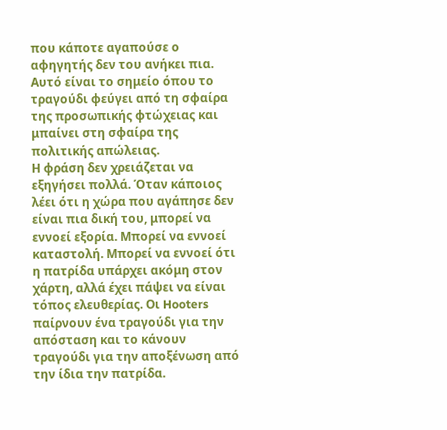που κάποτε αγαπούσε ο αφηγητής δεν του ανήκει πια. Αυτό είναι το σημείο όπου το τραγούδι φεύγει από τη σφαίρα της προσωπικής φτώχειας και μπαίνει στη σφαίρα της πολιτικής απώλειας.
Η φράση δεν χρειάζεται να εξηγήσει πολλά. Όταν κάποιος λέει ότι η χώρα που αγάπησε δεν είναι πια δική του, μπορεί να εννοεί εξορία. Μπορεί να εννοεί καταστολή. Μπορεί να εννοεί ότι η πατρίδα υπάρχει ακόμη στον χάρτη, αλλά έχει πάψει να είναι τόπος ελευθερίας. Οι Hooters παίρνουν ένα τραγούδι για την απόσταση και το κάνουν τραγούδι για την αποξένωση από την ίδια την πατρίδα.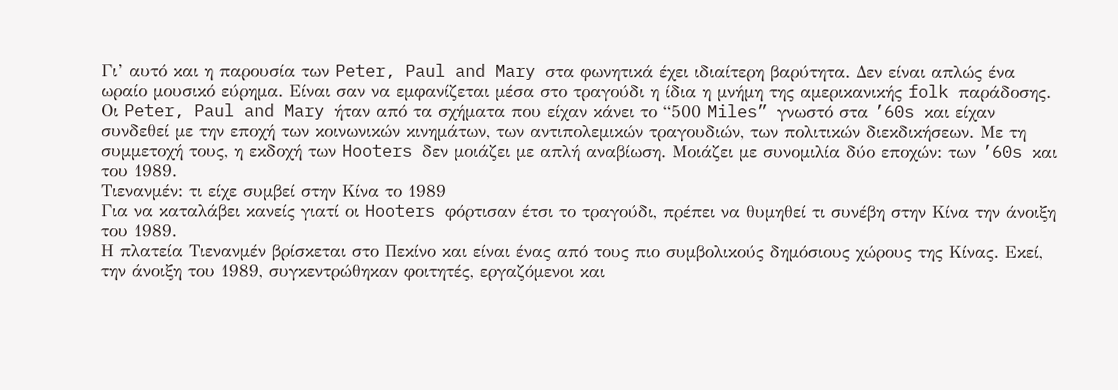Γι’ αυτό και η παρουσία των Peter, Paul and Mary στα φωνητικά έχει ιδιαίτερη βαρύτητα. Δεν είναι απλώς ένα ωραίο μουσικό εύρημα. Είναι σαν να εμφανίζεται μέσα στο τραγούδι η ίδια η μνήμη της αμερικανικής folk παράδοσης. Οι Peter, Paul and Mary ήταν από τα σχήματα που είχαν κάνει το “500 Miles” γνωστό στα ’60s και είχαν συνδεθεί με την εποχή των κοινωνικών κινημάτων, των αντιπολεμικών τραγουδιών, των πολιτικών διεκδικήσεων. Με τη συμμετοχή τους, η εκδοχή των Hooters δεν μοιάζει με απλή αναβίωση. Μοιάζει με συνομιλία δύο εποχών: των ’60s και του 1989.
Τιενανμέν: τι είχε συμβεί στην Κίνα το 1989
Για να καταλάβει κανείς γιατί οι Hooters φόρτισαν έτσι το τραγούδι, πρέπει να θυμηθεί τι συνέβη στην Κίνα την άνοιξη του 1989.
Η πλατεία Τιενανμέν βρίσκεται στο Πεκίνο και είναι ένας από τους πιο συμβολικούς δημόσιους χώρους της Κίνας. Εκεί, την άνοιξη του 1989, συγκεντρώθηκαν φοιτητές, εργαζόμενοι και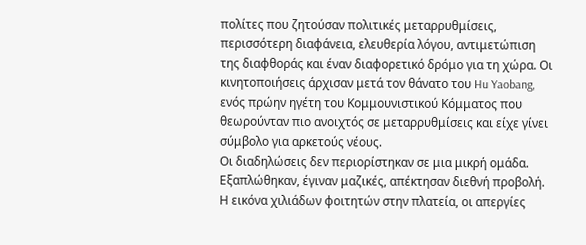πολίτες που ζητούσαν πολιτικές μεταρρυθμίσεις, περισσότερη διαφάνεια, ελευθερία λόγου, αντιμετώπιση της διαφθοράς και έναν διαφορετικό δρόμο για τη χώρα. Οι κινητοποιήσεις άρχισαν μετά τον θάνατο του Hu Yaobang, ενός πρώην ηγέτη του Κομμουνιστικού Κόμματος που θεωρούνταν πιο ανοιχτός σε μεταρρυθμίσεις και είχε γίνει σύμβολο για αρκετούς νέους.
Οι διαδηλώσεις δεν περιορίστηκαν σε μια μικρή ομάδα. Εξαπλώθηκαν, έγιναν μαζικές, απέκτησαν διεθνή προβολή. Η εικόνα χιλιάδων φοιτητών στην πλατεία, οι απεργίες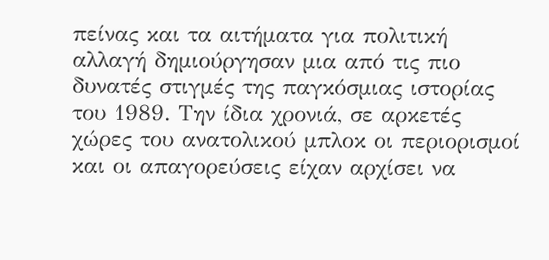πείνας και τα αιτήματα για πολιτική αλλαγή δημιούργησαν μια από τις πιο δυνατές στιγμές της παγκόσμιας ιστορίας του 1989. Την ίδια χρονιά, σε αρκετές χώρες του ανατολικού μπλοκ οι περιορισμοί και οι απαγορεύσεις είχαν αρχίσει να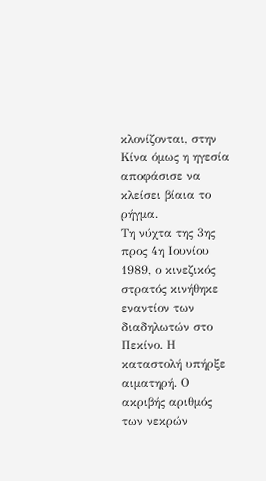κλονίζονται, στην Κίνα όμως η ηγεσία αποφάσισε να κλείσει βίαια το ρήγμα.
Τη νύχτα της 3ης προς 4η Ιουνίου 1989, ο κινεζικός στρατός κινήθηκε εναντίον των διαδηλωτών στο Πεκίνο. Η καταστολή υπήρξε αιματηρή. Ο ακριβής αριθμός των νεκρών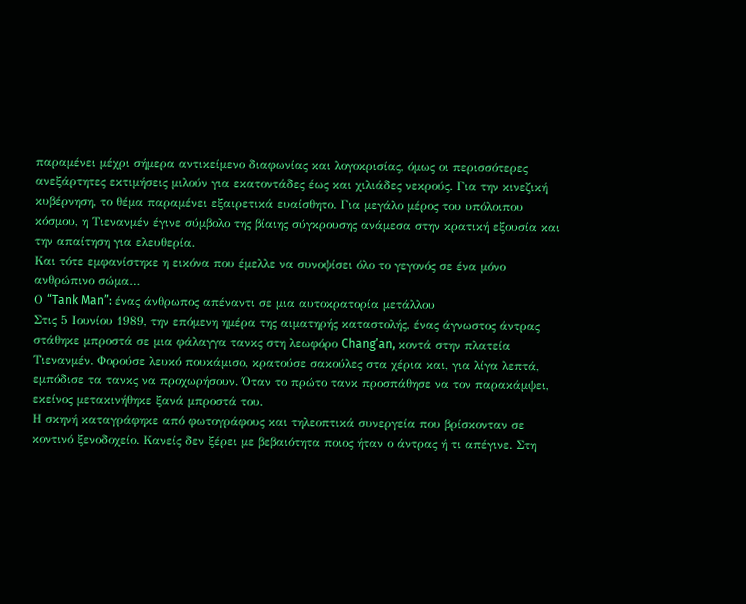παραμένει μέχρι σήμερα αντικείμενο διαφωνίας και λογοκρισίας, όμως οι περισσότερες ανεξάρτητες εκτιμήσεις μιλούν για εκατοντάδες έως και χιλιάδες νεκρούς. Για την κινεζική κυβέρνηση, το θέμα παραμένει εξαιρετικά ευαίσθητο. Για μεγάλο μέρος του υπόλοιπου κόσμου, η Τιενανμέν έγινε σύμβολο της βίαιης σύγκρουσης ανάμεσα στην κρατική εξουσία και την απαίτηση για ελευθερία.
Και τότε εμφανίστηκε η εικόνα που έμελλε να συνοψίσει όλο το γεγονός σε ένα μόνο ανθρώπινο σώμα…
Ο “Tank Man”: ένας άνθρωπος απέναντι σε μια αυτοκρατορία μετάλλου
Στις 5 Ιουνίου 1989, την επόμενη ημέρα της αιματηρής καταστολής, ένας άγνωστος άντρας στάθηκε μπροστά σε μια φάλαγγα τανκς στη λεωφόρο Chang’an, κοντά στην πλατεία Τιενανμέν. Φορούσε λευκό πουκάμισο, κρατούσε σακούλες στα χέρια και, για λίγα λεπτά, εμπόδισε τα τανκς να προχωρήσουν. Όταν το πρώτο τανκ προσπάθησε να τον παρακάμψει, εκείνος μετακινήθηκε ξανά μπροστά του.
Η σκηνή καταγράφηκε από φωτογράφους και τηλεοπτικά συνεργεία που βρίσκονταν σε κοντινό ξενοδοχείο. Κανείς δεν ξέρει με βεβαιότητα ποιος ήταν ο άντρας ή τι απέγινε. Στη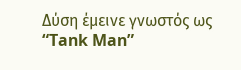Δύση έμεινε γνωστός ως “Tank Man”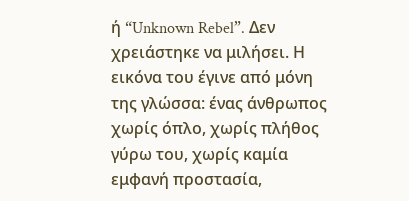ή “Unknown Rebel”. Δεν χρειάστηκε να μιλήσει. Η εικόνα του έγινε από μόνη της γλώσσα: ένας άνθρωπος χωρίς όπλο, χωρίς πλήθος γύρω του, χωρίς καμία εμφανή προστασία,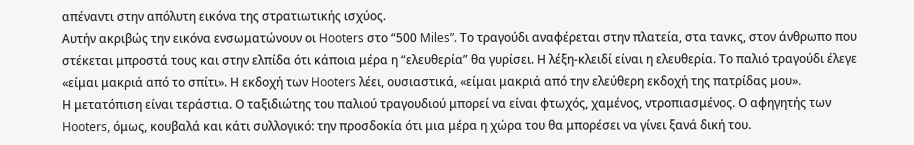απέναντι στην απόλυτη εικόνα της στρατιωτικής ισχύος.
Αυτήν ακριβώς την εικόνα ενσωματώνουν οι Hooters στο “500 Miles”. Το τραγούδι αναφέρεται στην πλατεία, στα τανκς, στον άνθρωπο που στέκεται μπροστά τους και στην ελπίδα ότι κάποια μέρα η “ελευθερία” θα γυρίσει. Η λέξη-κλειδί είναι η ελευθερία. Το παλιό τραγούδι έλεγε «είμαι μακριά από το σπίτι». Η εκδοχή των Hooters λέει, ουσιαστικά, «είμαι μακριά από την ελεύθερη εκδοχή της πατρίδας μου».
Η μετατόπιση είναι τεράστια. Ο ταξιδιώτης του παλιού τραγουδιού μπορεί να είναι φτωχός, χαμένος, ντροπιασμένος. Ο αφηγητής των Hooters, όμως, κουβαλά και κάτι συλλογικό: την προσδοκία ότι μια μέρα η χώρα του θα μπορέσει να γίνει ξανά δική του.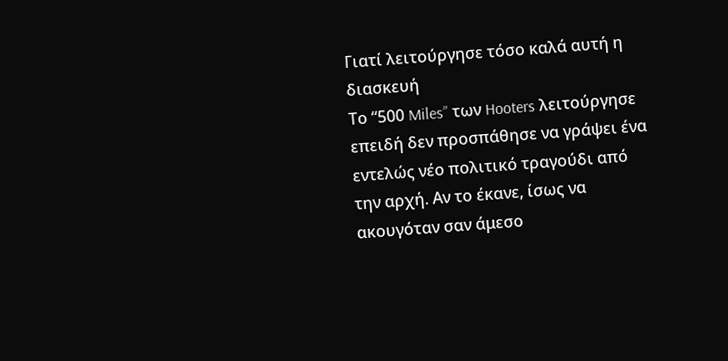Γιατί λειτούργησε τόσο καλά αυτή η διασκευή
Το “500 Miles” των Hooters λειτούργησε επειδή δεν προσπάθησε να γράψει ένα εντελώς νέο πολιτικό τραγούδι από την αρχή. Αν το έκανε, ίσως να ακουγόταν σαν άμεσο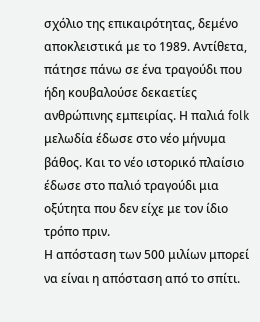σχόλιο της επικαιρότητας, δεμένο αποκλειστικά με το 1989. Αντίθετα, πάτησε πάνω σε ένα τραγούδι που ήδη κουβαλούσε δεκαετίες ανθρώπινης εμπειρίας. Η παλιά folk μελωδία έδωσε στο νέο μήνυμα βάθος. Και το νέο ιστορικό πλαίσιο έδωσε στο παλιό τραγούδι μια οξύτητα που δεν είχε με τον ίδιο τρόπο πριν.
Η απόσταση των 500 μιλίων μπορεί να είναι η απόσταση από το σπίτι.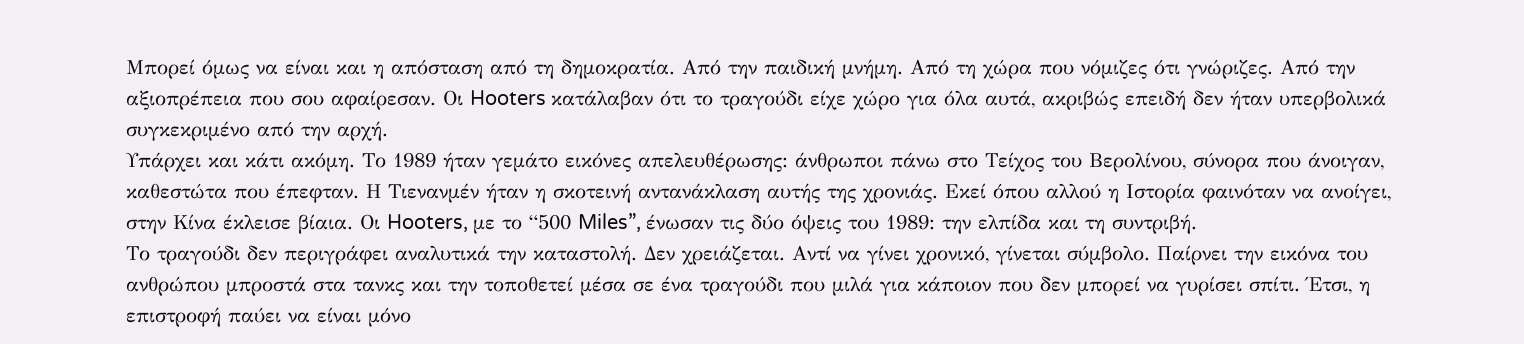Μπορεί όμως να είναι και η απόσταση από τη δημοκρατία. Από την παιδική μνήμη. Από τη χώρα που νόμιζες ότι γνώριζες. Από την αξιοπρέπεια που σου αφαίρεσαν. Οι Hooters κατάλαβαν ότι το τραγούδι είχε χώρο για όλα αυτά, ακριβώς επειδή δεν ήταν υπερβολικά συγκεκριμένο από την αρχή.
Υπάρχει και κάτι ακόμη. Το 1989 ήταν γεμάτο εικόνες απελευθέρωσης: άνθρωποι πάνω στο Τείχος του Βερολίνου, σύνορα που άνοιγαν, καθεστώτα που έπεφταν. Η Τιενανμέν ήταν η σκοτεινή αντανάκλαση αυτής της χρονιάς. Εκεί όπου αλλού η Ιστορία φαινόταν να ανοίγει, στην Κίνα έκλεισε βίαια. Οι Hooters, με το “500 Miles”, ένωσαν τις δύο όψεις του 1989: την ελπίδα και τη συντριβή.
Το τραγούδι δεν περιγράφει αναλυτικά την καταστολή. Δεν χρειάζεται. Αντί να γίνει χρονικό, γίνεται σύμβολο. Παίρνει την εικόνα του ανθρώπου μπροστά στα τανκς και την τοποθετεί μέσα σε ένα τραγούδι που μιλά για κάποιον που δεν μπορεί να γυρίσει σπίτι. Έτσι, η επιστροφή παύει να είναι μόνο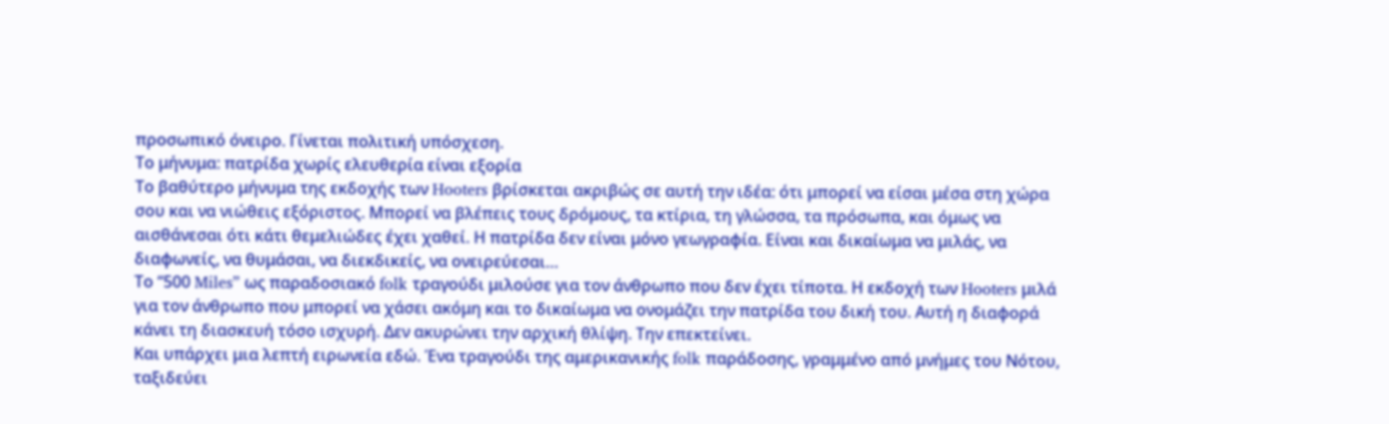προσωπικό όνειρο. Γίνεται πολιτική υπόσχεση.
Το μήνυμα: πατρίδα χωρίς ελευθερία είναι εξορία
Το βαθύτερο μήνυμα της εκδοχής των Hooters βρίσκεται ακριβώς σε αυτή την ιδέα: ότι μπορεί να είσαι μέσα στη χώρα σου και να νιώθεις εξόριστος. Μπορεί να βλέπεις τους δρόμους, τα κτίρια, τη γλώσσα, τα πρόσωπα, και όμως να αισθάνεσαι ότι κάτι θεμελιώδες έχει χαθεί. Η πατρίδα δεν είναι μόνο γεωγραφία. Είναι και δικαίωμα να μιλάς, να διαφωνείς, να θυμάσαι, να διεκδικείς, να ονειρεύεσαι…
Το “500 Miles” ως παραδοσιακό folk τραγούδι μιλούσε για τον άνθρωπο που δεν έχει τίποτα. Η εκδοχή των Hooters μιλά για τον άνθρωπο που μπορεί να χάσει ακόμη και το δικαίωμα να ονομάζει την πατρίδα του δική του. Αυτή η διαφορά κάνει τη διασκευή τόσο ισχυρή. Δεν ακυρώνει την αρχική θλίψη. Την επεκτείνει.
Και υπάρχει μια λεπτή ειρωνεία εδώ. Ένα τραγούδι της αμερικανικής folk παράδοσης, γραμμένο από μνήμες του Νότου, ταξιδεύει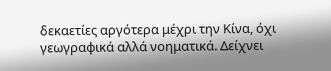δεκαετίες αργότερα μέχρι την Κίνα, όχι γεωγραφικά αλλά νοηματικά. Δείχνει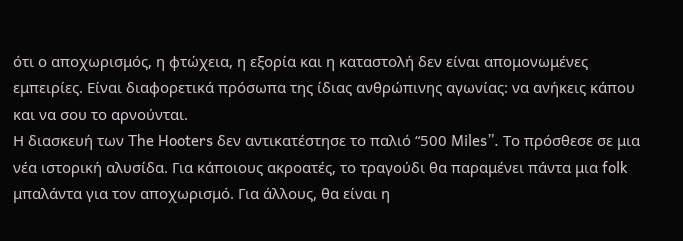ότι ο αποχωρισμός, η φτώχεια, η εξορία και η καταστολή δεν είναι απομονωμένες εμπειρίες. Είναι διαφορετικά πρόσωπα της ίδιας ανθρώπινης αγωνίας: να ανήκεις κάπου και να σου το αρνούνται.
Η διασκευή των The Hooters δεν αντικατέστησε το παλιό “500 Miles”. Το πρόσθεσε σε μια νέα ιστορική αλυσίδα. Για κάποιους ακροατές, το τραγούδι θα παραμένει πάντα μια folk μπαλάντα για τον αποχωρισμό. Για άλλους, θα είναι η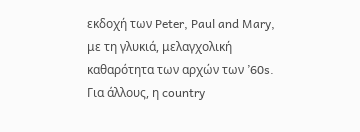εκδοχή των Peter, Paul and Mary, με τη γλυκιά, μελαγχολική καθαρότητα των αρχών των ’60s. Για άλλους, η country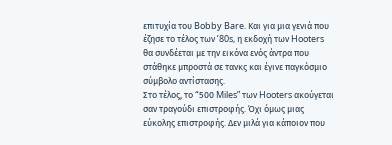επιτυχία του Bobby Bare. Και για μια γενιά που έζησε το τέλος των ’80s, η εκδοχή των Hooters θα συνδέεται με την εικόνα ενός άντρα που στάθηκε μπροστά σε τανκς και έγινε παγκόσμιο σύμβολο αντίστασης.
Στο τέλος, το “500 Miles” των Hooters ακούγεται σαν τραγούδι επιστροφής. Όχι όμως μιας εύκολης επιστροφής. Δεν μιλά για κάποιον που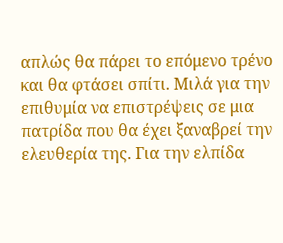απλώς θα πάρει το επόμενο τρένο και θα φτάσει σπίτι. Μιλά για την επιθυμία να επιστρέψεις σε μια πατρίδα που θα έχει ξαναβρεί την ελευθερία της. Για την ελπίδα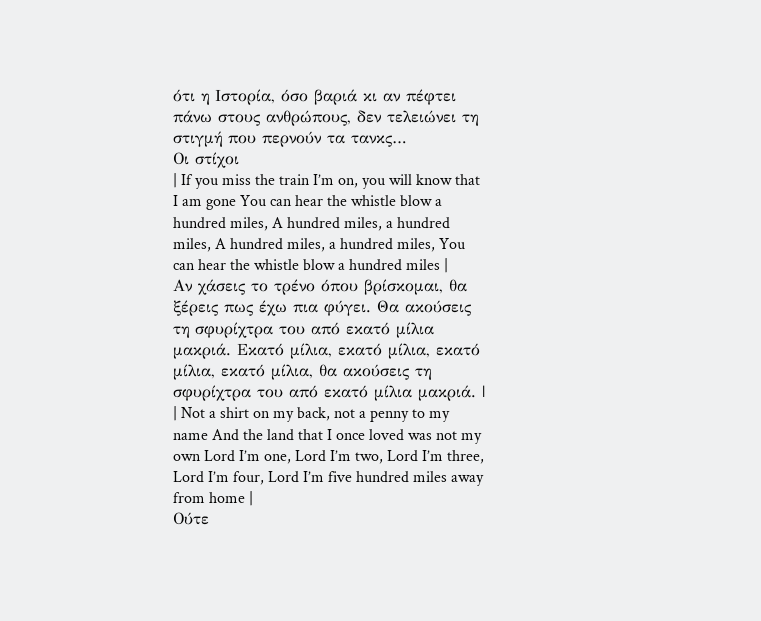ότι η Ιστορία, όσο βαριά κι αν πέφτει πάνω στους ανθρώπους, δεν τελειώνει τη στιγμή που περνούν τα τανκς…
Οι στίχοι
| If you miss the train I’m on, you will know that I am gone You can hear the whistle blow a hundred miles, A hundred miles, a hundred miles, A hundred miles, a hundred miles, You can hear the whistle blow a hundred miles |
Αν χάσεις το τρένο όπου βρίσκομαι, θα ξέρεις πως έχω πια φύγει. Θα ακούσεις τη σφυρίχτρα του από εκατό μίλια μακριά. Εκατό μίλια, εκατό μίλια, εκατό μίλια, εκατό μίλια, θα ακούσεις τη σφυρίχτρα του από εκατό μίλια μακριά. |
| Not a shirt on my back, not a penny to my name And the land that I once loved was not my own Lord I’m one, Lord I’m two, Lord I’m three, Lord I’m four, Lord I’m five hundred miles away from home |
Ούτε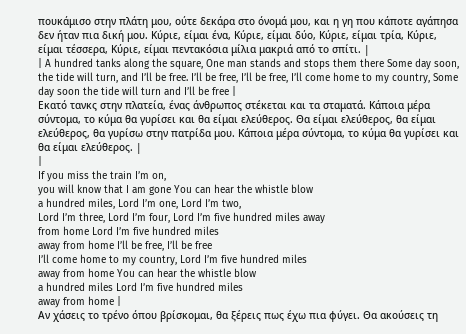πουκάμισο στην πλάτη μου, ούτε δεκάρα στο όνομά μου, και η γη που κάποτε αγάπησα δεν ήταν πια δική μου. Κύριε, είμαι ένα, Κύριε, είμαι δύο, Κύριε, είμαι τρία, Κύριε, είμαι τέσσερα, Κύριε, είμαι πεντακόσια μίλια μακριά από το σπίτι. |
| A hundred tanks along the square, One man stands and stops them there Some day soon, the tide will turn, and I’ll be free. I’ll be free, I’ll be free, I’ll come home to my country, Some day soon the tide will turn and I’ll be free |
Εκατό τανκς στην πλατεία, ένας άνθρωπος στέκεται και τα σταματά. Κάποια μέρα σύντομα, το κύμα θα γυρίσει και θα είμαι ελεύθερος. Θα είμαι ελεύθερος, θα είμαι ελεύθερος, θα γυρίσω στην πατρίδα μου. Κάποια μέρα σύντομα, το κύμα θα γυρίσει και θα είμαι ελεύθερος. |
|
If you miss the train I’m on,
you will know that I am gone You can hear the whistle blow
a hundred miles, Lord I’m one, Lord I’m two,
Lord I’m three, Lord I’m four, Lord I’m five hundred miles away
from home Lord I’m five hundred miles
away from home I’ll be free, I’ll be free
I’ll come home to my country, Lord I’m five hundred miles
away from home You can hear the whistle blow
a hundred miles Lord I’m five hundred miles
away from home |
Αν χάσεις το τρένο όπου βρίσκομαι, θα ξέρεις πως έχω πια φύγει. Θα ακούσεις τη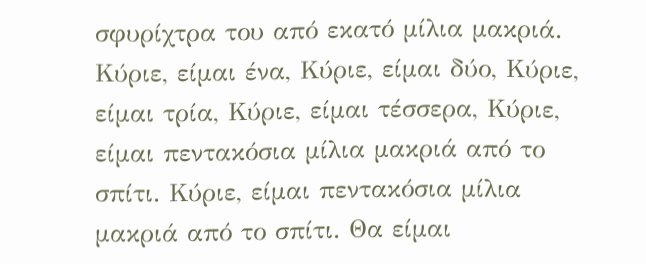σφυρίχτρα του από εκατό μίλια μακριά. Κύριε, είμαι ένα, Κύριε, είμαι δύο, Κύριε, είμαι τρία, Κύριε, είμαι τέσσερα, Κύριε, είμαι πεντακόσια μίλια μακριά από το σπίτι. Κύριε, είμαι πεντακόσια μίλια μακριά από το σπίτι. Θα είμαι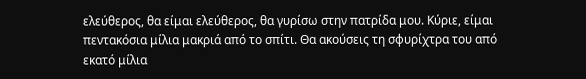ελεύθερος, θα είμαι ελεύθερος, θα γυρίσω στην πατρίδα μου. Κύριε, είμαι πεντακόσια μίλια μακριά από το σπίτι. Θα ακούσεις τη σφυρίχτρα του από εκατό μίλια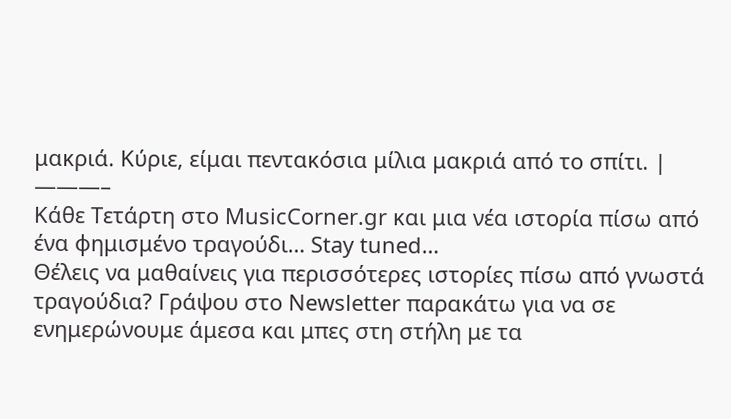μακριά. Κύριε, είμαι πεντακόσια μίλια μακριά από το σπίτι. |
———–
Κάθε Τετάρτη στο MusicCorner.gr και μια νέα ιστορία πίσω από ένα φημισμένο τραγούδι… Stay tuned…
Θέλεις να μαθαίνεις για περισσότερες ιστορίες πίσω από γνωστά τραγούδια? Γράψου στο Newsletter παρακάτω για να σε ενημερώνουμε άμεσα και μπες στη στήλη με τα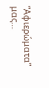“Αφιερώματα” μας…